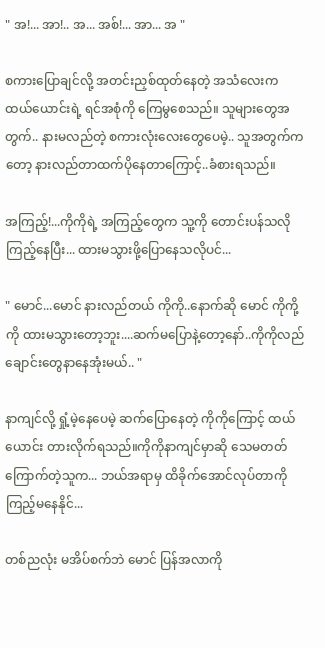" အ!... အာ!.. အ... အစ်!... အာ... အ "

စကားပြောချင်လို့ အတင်းညှစ်ထုတ်နေတဲ့ အသံလေးက ထယ်ယောင်းရဲ့ ရင်အစုံကို ကြေမွစေသည်။ သူများတွေအတွက်.. နားမလည်တဲ့ စကားလုံးလေးတွေပေမဲ့.. သူအတွက်ကတော့ နားလည်တာထက်ပိုနေတာကြောင့်..ခံစားရသည်။

အကြည့်!...ကိုကိုရဲ့ အကြည့်တွေက သူ့ကို တောင်းပန်သလိုကြည့်နေပြီး... ထားမသွားဖို့ပြောနေသလိုပင်...

" မောင်...မောင် နားလည်တယ် ကိုကို..နောက်ဆို မောင် ကိုကို့ကို ထားမသွားတော့ဘူး....ဆက်မပြောနဲ့တော့နော်..ကိုကိုလည်ချောင်းတွေနာနေအုံးမယ်.. "

နာကျင်လို့ ရှုံ့မဲ့နေပေမဲ့ ဆက်‌ပြောနေတဲ့ ကိုကိုကြောင့် ထယ်ယောင်း တားလိုက်ရသည်။ကိုကိုနာကျင်မှာဆို သေမတတ်ကြောက်တဲ့သူက... ဘယ်အရာမှ ထိခိုက်အောင်လုပ်တာကို ကြည့်မနေနိုင်...

တစ်ညလုံး မအိပ်စက်ဘဲ မောင် ပြန်အလာကို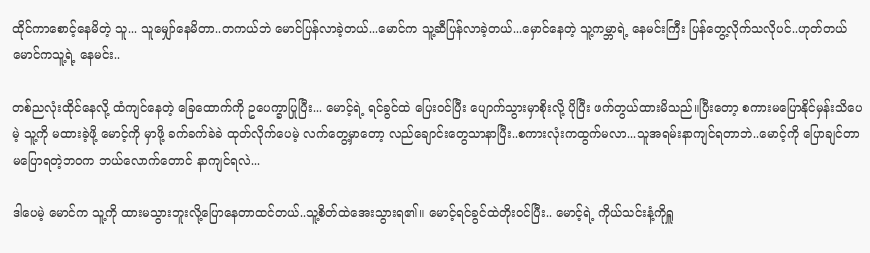ထိုင်ကာစောင့်နေမိတဲ့ သူ... သူမျှော်နေမိတာ..တကယ်ဘဲ မောင်‌ပြန်လာခဲ့တယ်...မောင်က သူ့ဆီပြန်လာခဲ့တယ်...မှောင်နေတဲ့ သူ့ကမ္ဘာရဲ့ နေမင်းကြီး ပြန်တွေ့လိုက်သလိုပင်..ဟုတ်တယ် မောင်ကသူ့ရဲ့ နေမင်း..

တစ်ညလုံးထိုင်နေလို့ ထံကျင်နေတဲ့ ခြေထောက်ကို ဥပေက္ခာပြုပြီး... မောင့်ရဲ့ ရင်ခွင်ထဲ ပြေးဝင်ပြီး ပျောက်သွားမှာစိုးလို့ ပိုပြီး ဖက်တွယ်ထားမိသည်။ပြီးတော့ စကားမပြောနိုင်မှန်းသိပေမဲ့ သူ့ကို မထားခဲ့ဖို့ မောင့်ကို မှာဖို့ ခက်ခက်ခဲခဲ ထုတ်လိုက်ပေမဲ့ လက်တွေ့မှာတော့ လည်ချောင်းတွေသာနာပြီး..စကားလုံးကထွက်မလာ...သူအရမ်းနာကျင်ရတာဘဲ..မောင့်ကို ပြောချင်တာမပြောရတဲ့ဘဝက ဘယ်လောက်တောင် နာကျင်ရလဲ...

ဒါပေမဲ့ မောင်က သူ့ကို ထားမသွားဘူးလို့ပြောနေတာ‌ထင်တယ်..သူ့စိတ်ထဲအေးသွားရ၏။ မောင့်ရင်ခွင်ထဲတိုးဝင်ပြီး.. မောင့်ရဲ့ ကိုယ်သင်းနံ့ကိုရှူ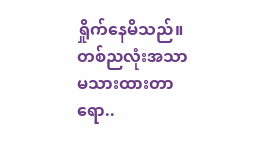ရှိုက်နေမိသည်။တစ်ညလုံးအသာမသားထားတာရော..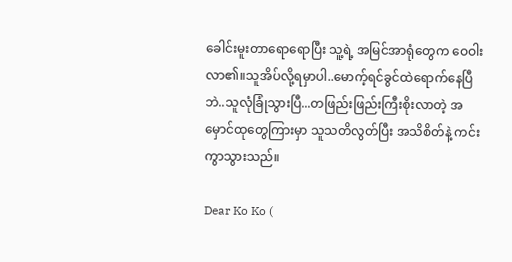ခေါင်းမူးတာရောရောပြီး သူ့ရဲ့ အမြင်အာရုံတွေက ဝေဝါးလာ၏။သူအိပ်လို့ရမှာပါ..မောက့်ရင်ခွင်ထဲရောက်နေပြီဘဲ..သူလုံခြုံသွားပြီ...တဖြည်းဖြည်းကြီးစိုးလာတဲ့ အမှောင်ထုတွေကြားမှာ သူသတိလွတ်ပြီး အသိစိတ်နဲ့ ကင်းကွာသွားသည်။

Dear Ko Ko (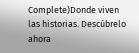Complete)Donde viven las historias. Descúbrelo ahora